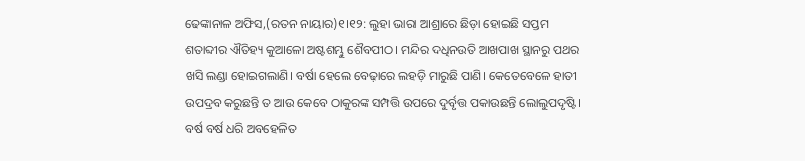ଢେଙ୍କାନାଳ ଅଫିସ,(ରତନ ନାୟାର)୧।୧୨: ଲୁହା ଭାରା ଆଶ୍ରାରେ ଛିଡ଼ା ହୋଇଛି ସପ୍ତମ ଶତାବ୍ଦୀର ଐତିହ୍ୟ କୁଆଳୋ ଅଷ୍ଟଶମ୍ଭୁ ଶୈବପୀଠ। ମନ୍ଦିର ଦଧିନଉତି ଆଖପାଖ ସ୍ଥାନରୁ ପଥର ଖସି ଲଣ୍ଡା ହୋଇଗଲାଣି। ବର୍ଷା ହେଲେ ବେଢ଼ାରେ ଲହଡ଼ି ମାରୁଛି ପାଣି। କେତେବେଳେ ହାତୀ ଉପଦ୍ରବ କରୁଛନ୍ତି ତ ଆଉ କେବେ ଠାକୁରଙ୍କ ସମ୍ପତ୍ତି ଉପରେ ଦୁର୍ବୃତ୍ତ ପକାଉଛନ୍ତି ଲୋଲୁପଦୃଷ୍ଟି। ବର୍ଷ ବର୍ଷ ଧରି ଅବହେଳିତ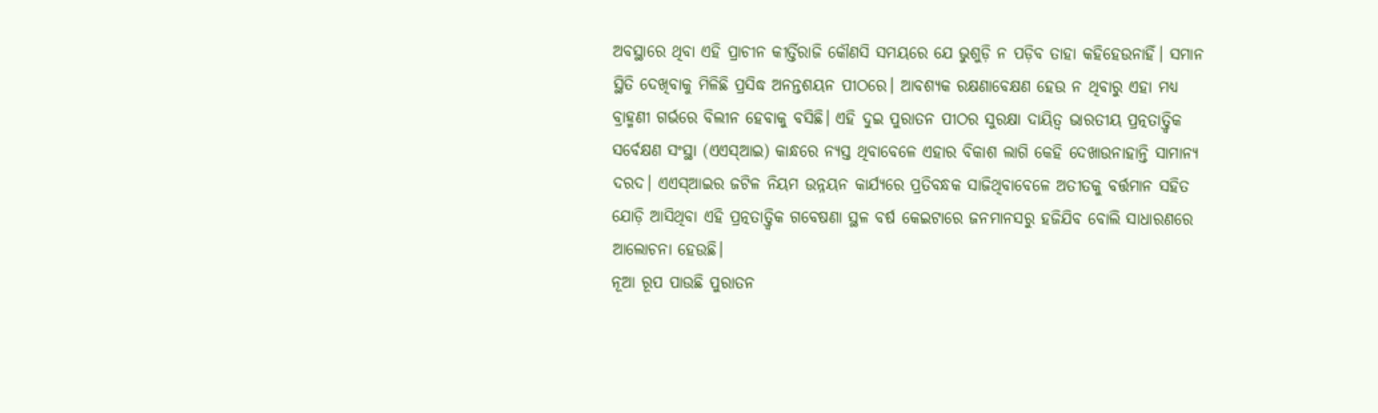ଅବସ୍ଥାରେ ଥିବା ଏହି ପ୍ରାଚୀନ କୀର୍ତ୍ତିରାଜି କୌଣସି ସମୟରେ ଯେ ଭୁଶୁଡ଼ି ନ ପଡ଼ିବ ତାହା କହିହେଉନାହିଁ। ସମାନ ସ୍ଥିତି ଦେଖିବାକୁ ମିଳିଛି ପ୍ରସିଦ୍ଧ ଅନନ୍ତଶୟନ ପୀଠରେ। ଆବଶ୍ୟକ ରକ୍ଷଣାବେକ୍ଷଣ ହେଉ ନ ଥିବାରୁ ଏହା ମଧ୍ୟ ବ୍ରାହ୍ମଣୀ ଗର୍ଭରେ ବିଲୀନ ହେବାକୁ ବସିଛି। ଏହି ଦୁଇ ପୁରାତନ ପୀଠର ସୁରକ୍ଷା ଦାୟିତ୍ୱ ଭାରତୀୟ ପ୍ରତ୍ନତାତ୍ତ୍ୱିକ ସର୍ବେକ୍ଷଣ ସଂସ୍ଥା (ଏଏସ୍ଆଇ) କାନ୍ଧରେ ନ୍ୟସ୍ତ ଥିବାବେଳେ ଏହାର ବିକାଶ ଲାଗି କେହି ଦେଖାଉନାହାନ୍ତି ସାମାନ୍ୟ ଦରଦ। ଏଏସ୍ଆଇର ଜଟିଳ ନିୟମ ଉନ୍ନୟନ କାର୍ଯ୍ୟରେ ପ୍ରତିବନ୍ଧକ ସାଜିଥିବାବେଳେ ଅତୀତକୁ ବର୍ତ୍ତମାନ ସହିତ ଯୋଡ଼ି ଆସିଥିବା ଏହି ପ୍ରତ୍ନତାତ୍ତ୍ୱିକ ଗବେଷଣା ସ୍ଥଳ ବର୍ଷ କେଇଟାରେ ଜନମାନସରୁ ହଜିଯିବ ବୋଲି ସାଧାରଣରେ ଆଲୋଚନା ହେଉଛି।
ନୂଆ ରୂପ ପାଉଛି ପୁରାତନ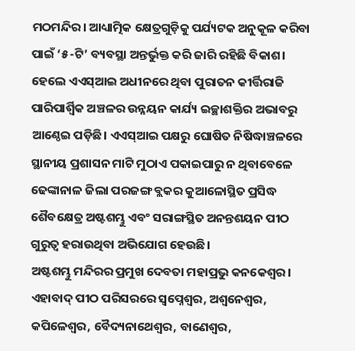ମଠମନ୍ଦିର। ଆଧ୍ୟାତ୍ମିକ କ୍ଷେତ୍ରଗୁଡ଼ିକୁ ପର୍ଯ୍ୟଟକ ଅନୁକୂଳ କରିବା ପାଇଁ ‘୫-ଟି’ ବ୍ୟବସ୍ଥା ଅନ୍ତର୍ଭୁକ୍ତ କରି ଜାରି ରହିଛି ବିକାଶ। ହେଲେ ଏଏସ୍ଆଇ ଅଧୀନରେ ଥିବା ପୁରାତନ କୀର୍ତ୍ତିରାଜି ପାରିପାର୍ଶ୍ୱିକ ଅଞ୍ଚଳର ଉନ୍ନୟନ କାର୍ଯ୍ୟ ଇଚ୍ଛାଶକ୍ତିର ଅଭାବରୁ ଆଣ୍ଠେଇ ପଡ଼ିଛି। ଏଏସ୍ଆଇ ପକ୍ଷରୁ ଘୋଷିତ ନିଷିଦ୍ଧାଞ୍ଚଳରେ ସ୍ଥାନୀୟ ପ୍ରଶାସନ ମାଟି ମୁଠାଏ ପକାଇପାରୁ ନ ଥିବାବେଳେ ଢେଙ୍କାନାଳ ଜିଲା ପରଜଙ୍ଗ ବ୍ଲକର କୁଆଳୋସ୍ଥିତ ପ୍ରସିଦ୍ଧ ଶୈବକ୍ଷେତ୍ର ଅଷ୍ଟଶମ୍ଭୁ ଏବଂ ସରାଙ୍ଗସ୍ଥିତ ଅନନ୍ତଶୟନ ପୀଠ ଗୁରୁତ୍ୱ ହରାଉଥିବା ଅଭିଯୋଗ ହେଉଛି।
ଅଷ୍ଟଶମ୍ଭୁ ମନ୍ଦିରର ପ୍ରମୁଖ ଦେବତା ମହାପ୍ରଭୁ କନକେଶ୍ୱର। ଏହାବାଦ୍ ପୀଠ ପରିସରରେ ସ୍ବପ୍ନେଶ୍ୱର, ଅଶ୍ୱନେଶ୍ୱର, କପିଳେଶ୍ୱର, ବୈଦ୍ୟନାଥେଶ୍ୱର, ବାଣେଶ୍ୱର,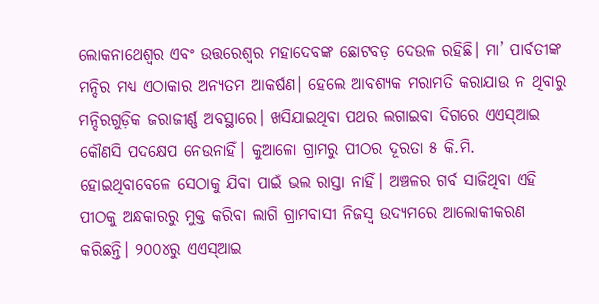ଲୋକନାଥେଶ୍ୱର ଏବଂ ଉତ୍ତରେଶ୍ୱର ମହାଦେବଙ୍କ ଛୋଟବଡ଼ ଦେଉଳ ରହିଛି। ମା’ ପାର୍ବତୀଙ୍କ ମନ୍ଦିର ମଧ୍ୟ ଏଠାକାର ଅନ୍ୟତମ ଆକର୍ଷଣ। ହେଲେ ଆବଶ୍ୟକ ମରାମତି କରାଯାଉ ନ ଥିବାରୁ ମନ୍ଦିରଗୁଡ଼ିକ ଜରାଜୀର୍ଣ୍ଣ ଅବସ୍ଥାରେ। ଖସିଯାଇଥିବା ପଥର ଲଗାଇବା ଦିଗରେ ଏଏସ୍ଆଇ କୌଣସି ପଦକ୍ଷେପ ନେଉନାହିଁ। କୁଆଳୋ ଗ୍ରାମରୁ ପୀଠର ଦୂରତା ୫ କି.ମି. ହୋଇଥିବାବେଳେ ସେଠାକୁ ଯିବା ପାଇଁ ଭଲ ରାସ୍ତା ନାହିଁ। ଅଞ୍ଚଳର ଗର୍ବ ସାଜିଥିବା ଏହି ପୀଠକୁ ଅନ୍ଧକାରରୁ ମୁକ୍ତ କରିବା ଲାଗି ଗ୍ରାମବାସୀ ନିଜସ୍ବ ଉଦ୍ୟମରେ ଆଲୋକୀକରଣ କରିଛନ୍ତି। ୨୦୦୪ରୁ ଏଏସ୍ଆଇ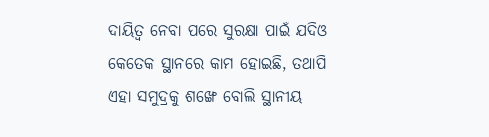ଦାୟିତ୍ୱ ନେବା ପରେ ସୁରକ୍ଷା ପାଇଁ ଯଦିଓ କେତେକ ସ୍ଥାନରେ କାମ ହୋଇଛି, ତଥାପି ଏହା ସମୁଦ୍ରକୁ ଶଙ୍ଖେ ବୋଲି ସ୍ଥାନୀୟ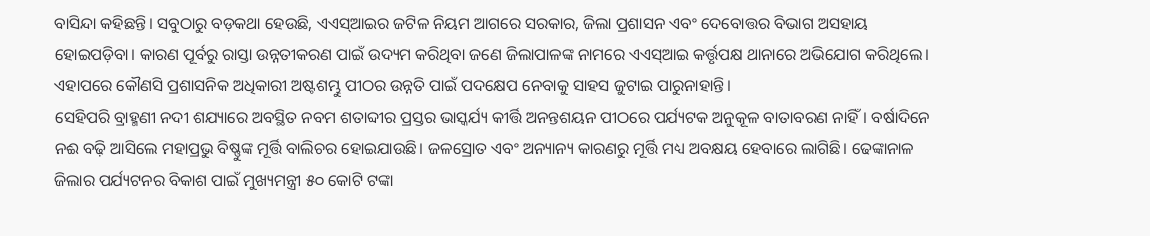ବାସିନ୍ଦା କହିଛନ୍ତି। ସବୁଠାରୁ ବଡ଼କଥା ହେଉଛି, ଏଏସ୍ଆଇର ଜଟିଳ ନିୟମ ଆଗରେ ସରକାର, ଜିଲା ପ୍ରଶାସନ ଏବଂ ଦେବୋତ୍ତର ବିଭାଗ ଅସହାୟ ହୋଇପଡ଼ିବା। କାରଣ ପୂର୍ବରୁ ରାସ୍ତା ଉନ୍ନତୀକରଣ ପାଇଁ ଉଦ୍ୟମ କରିଥିବା ଜଣେ ଜିଲାପାଳଙ୍କ ନାମରେ ଏଏସ୍ଆଇ କର୍ତ୍ତୃପକ୍ଷ ଥାନାରେ ଅଭିଯୋଗ କରିଥିଲେ। ଏହାପରେ କୌଣସି ପ୍ରଶାସନିକ ଅଧିକାରୀ ଅଷ୍ଟଶମ୍ଭୁ ପୀଠର ଉନ୍ନତି ପାଇଁ ପଦକ୍ଷେପ ନେବାକୁ ସାହସ ଜୁଟାଇ ପାରୁନାହାନ୍ତି।
ସେହିପରି ବ୍ରାହ୍ମଣୀ ନଦୀ ଶଯ୍ୟାରେ ଅବସ୍ଥିତ ନବମ ଶତାବ୍ଦୀର ପ୍ରସ୍ତର ଭାସ୍କର୍ଯ୍ୟ କୀର୍ତ୍ତି ଅନନ୍ତଶୟନ ପୀଠରେ ପର୍ଯ୍ୟଟକ ଅନୁକୂଳ ବାତାବରଣ ନାହିଁ। ବର୍ଷାଦିନେ ନଈ ବଢ଼ି ଆସିଲେ ମହାପ୍ରଭୁ ବିଷ୍ଣୁଙ୍କ ମୂର୍ତ୍ତି ବାଲିଚର ହୋଇଯାଉଛି। ଜଳସ୍ରୋତ ଏବଂ ଅନ୍ୟାନ୍ୟ କାରଣରୁ ମୂର୍ତ୍ତି ମଧ୍ୟ ଅବକ୍ଷୟ ହେବାରେ ଲାଗିଛି। ଢେଙ୍କାନାଳ ଜିଲାର ପର୍ଯ୍ୟଟନର ବିକାଶ ପାଇଁ ମୁଖ୍ୟମନ୍ତ୍ରୀ ୫୦ କୋଟି ଟଙ୍କା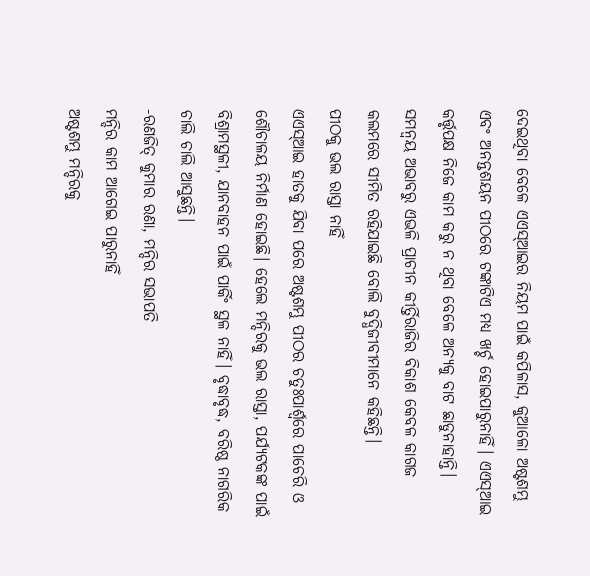ଦେଇଥିବା ବେଳେ ଏଏସ୍ଆଇର ନିୟମ ପାଇଁ କପିଳାସ, କୁଆଳୋ ଅଷ୍ଟଶମ୍ଭୁ ଏବଂ ଅନନ୍ତଶୟନ ପୀଠରେ ଟଙ୍କାଟିଏ ମଧ୍ୟ ଖର୍ଚ୍ଚ ହୋଇପାରୁନାହିଁ। ଏଏସ୍ଆଇ କର୍ତ୍ତୃପକ୍ଷ ନିଜେ କାମ କରୁ ନ ଥିବା ବେଳେ ଅନ୍ୟକୁ ବାଟ ଛାଡୁନାହାନ୍ତି। ସମନ୍ବୟ ଅଭାବରୁ ଏଭଳି ପ୍ରାଚୀନ କୀର୍ତ୍ତିରାଜିର ବିକାଶ କେବଳ କାଗଜ କଲମରେ ସୀମିତ ରହିଯାଇଛି ବୋଲି ବୁଦ୍ଧିଜୀବୀମାନେ କହିଛନ୍ତି।
ପୀଠକୁ ଭଲ ରାସ୍ତା ନାହିଁ
ଏଏସ୍ଆଇ ହାତକୁ ଯିବା ପରେ ଅଷ୍ଟଶମ୍ଭୁ ପୀଠର ଚତୁଃପାର୍ଶ୍ୱରେ ପାଚେରି ଓ ଶୌଚାଳୟ ନିର୍ମାଣ ହୋଇଛି। ହେଲେ ମନ୍ଦିରକୁ ଭଲ ରାସ୍ତା, ପର୍ଯ୍ୟଟକଙ୍କ ପାଇଁ ବିଶ୍ରାମସ୍ଥଳୀ, ଯାନବାହନ ପାଇଁ ପାର୍କିଂ ସ୍ଥଳ ନାହିଁ। ବୃଦ୍ଧାବୃଦ୍ଧ, ବରିଷ୍ଠ ନାଗରିକ ଚାଲି ଚାଲି ଆସୁଛନ୍ତି।
-ରଣଜିତ୍ କୁମାର ରଣା, ମନ୍ଦିର ସଭାପତି
ମନ୍ଦିର କାମ ଆଗେଇ ପାରୁନାହିଁ
ଅଷ୍ଟଶମ୍ଭୁ ମନ୍ଦିରକୁ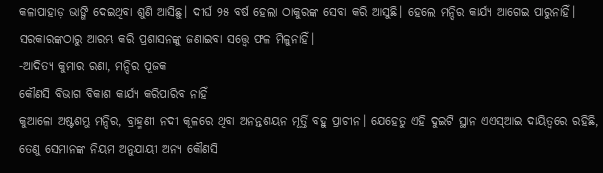କଳାପାହାଡ଼ ଭାଙ୍ଗି ଦେଇଥିବା ଶୁଣି ଆସିଛୁ। ଦୀର୍ଘ ୨୫ ବର୍ଷ ହେଲା ଠାକୁରଙ୍କ ସେବା କରି ଆସୁଛି। ହେଲେ ମନ୍ଦିର କାର୍ଯ୍ୟ ଆଗେଇ ପାରୁନାହିଁ। ସରକାରଙ୍କଠାରୁ ଆରମ୍ଭ କରି ପ୍ରଶାସନଙ୍କୁ ଜଣାଇବା ସତ୍ତ୍ୱେ ଫଳ ମିଳୁନାହିଁ।
-ଆଦିତ୍ୟ କୁମାର ରଣା, ମନ୍ଦିର ପୂଜକ
କୌଣସି ବିଭାଗ ବିକାଶ କାର୍ଯ୍ୟ କରିପାରିବ ନାହିଁ
କୁଆଳୋ ଅଷ୍ଟଶମ୍ଭୁ ମନ୍ଦିର, ବ୍ରାହ୍ମଣୀ ନଦୀ କୂଳରେ ଥିବା ଅନନ୍ତଶୟନ ମୂର୍ତ୍ତି ବହୁ ପ୍ରାଚୀନ। ଯେହେତୁ ଏହି ଦୁଇଟି ସ୍ଥାନ ଏଏସ୍ଆଇ ଦାୟିତ୍ୱରେ ରହିଛି, ତେଣୁ ସେମାନଙ୍କ ନିୟମ ଅନୁଯାୟୀ ଅନ୍ୟ କୌଣସି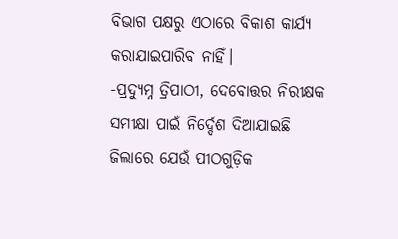ବିଭାଗ ପକ୍ଷରୁ ଏଠାରେ ବିକାଶ କାର୍ଯ୍ୟ କରାଯାଇପାରିବ ନାହିଁ।
-ପ୍ରଦ୍ୟୁମ୍ନ ତ୍ରିପାଠୀ, ଦେବୋତ୍ତର ନିରୀକ୍ଷକ
ସମୀକ୍ଷା ପାଇଁ ନିର୍ଦ୍ଦେଶ ଦିଆଯାଇଛି
ଜିଲାରେ ଯେଉଁ ପୀଠଗୁଡ଼ିକ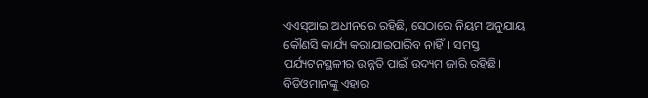ଏଏସ୍ଆଇ ଅଧୀନରେ ରହିଛି, ସେଠାରେ ନିୟମ ଅନୁଯାୟ କୌଣସି କାର୍ଯ୍ୟ କରାଯାଇପାରିବ ନାହିଁ। ସମସ୍ତ ପର୍ଯ୍ୟଟନସ୍ଥଳୀର ଉନ୍ନତି ପାଇଁ ଉଦ୍ୟମ ଜାରି ରହିଛି। ବିଡିଓମାନଙ୍କୁ ଏହାର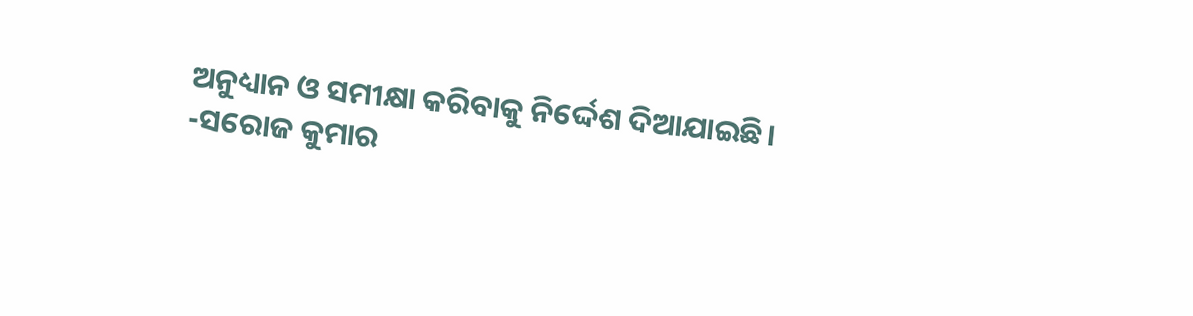ଅନୁଧ୍ୟାନ ଓ ସମୀକ୍ଷା କରିବାକୁ ନିର୍ଦ୍ଦେଶ ଦିଆଯାଇଛି।
-ସରୋଜ କୁମାର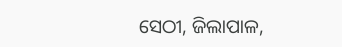ସେଠୀ, ଜିଲାପାଳ,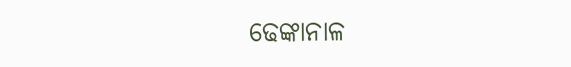ଢେଙ୍କାନାଳ